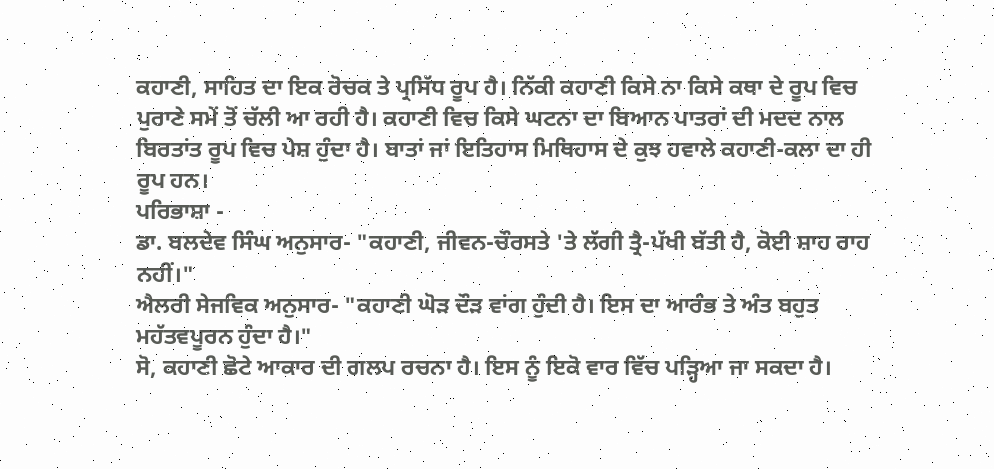ਕਹਾਣੀ, ਸਾਹਿਤ ਦਾ ਇਕ ਰੋਚਕ ਤੇ ਪ੍ਰਸਿੱਧ ਰੂਪ ਹੈ। ਨਿੱਕੀ ਕਹਾਣੀ ਕਿਸੇ ਨਾ ਕਿਸੇ ਕਥਾ ਦੇ ਰੂਪ ਵਿਚ ਪੁਰਾਣੇ ਸਮੇਂ ਤੋਂ ਚੱਲੀ ਆ ਰਹੀ ਹੈ। ਕਹਾਣੀ ਵਿਚ ਕਿਸੇ ਘਟਨਾ ਦਾ ਬਿਆਨ ਪਾਤਰਾਂ ਦੀ ਮਦਦ ਨਾਲ ਬਿਰਤਾਂਤ ਰੂਪ ਵਿਚ ਪੇਸ਼ ਹੁੰਦਾ ਹੈ। ਬਾਤਾਂ ਜਾਂ ਇਤਿਹਾਸ ਮਿਥਿਹਾਸ ਦੇ ਕੁਝ ਹਵਾਲੇ ਕਹਾਣੀ-ਕਲਾ ਦਾ ਹੀ ਰੂਪ ਹਨ।
ਪਰਿਭਾਸ਼ਾ -
ਡਾ. ਬਲਦੇਵ ਸਿੰਘ ਅਨੁਸਾਰ- "ਕਹਾਣੀ, ਜੀਵਨ-ਚੌਰਸਤੇ 'ਤੇ ਲੱਗੀ ਤ੍ਰੈ-ਪੱਖੀ ਬੱਤੀ ਹੈ, ਕੋਈ ਸ਼ਾਹ ਰਾਹ ਨਹੀਂ।"
ਐਲਰੀ ਸੇਜਵਿਕ ਅਨੁਸਾਰ- "ਕਹਾਣੀ ਘੋੜ ਦੌੜ ਵਾਂਗ ਹੁੰਦੀ ਹੈ। ਇਸ ਦਾ ਆਰੰਭ ਤੇ ਅੰਤ ਬਹੁਤ ਮਹੱਤਵਪੂਰਨ ਹੁੰਦਾ ਹੈ।"
ਸੋ, ਕਹਾਣੀ ਛੋਟੇ ਆਕਾਰ ਦੀ ਗਲਪ ਰਚਨਾ ਹੈ। ਇਸ ਨੂੰ ਇਕੋ ਵਾਰ ਵਿੱਚ ਪੜ੍ਹਿਆ ਜਾ ਸਕਦਾ ਹੈ।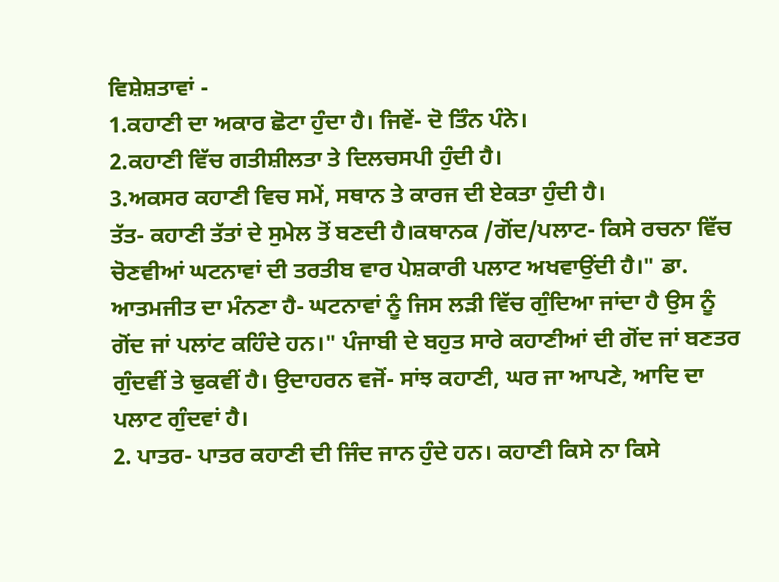ਵਿਸ਼ੇਸ਼ਤਾਵਾਂ -
1.ਕਹਾਣੀ ਦਾ ਅਕਾਰ ਛੋਟਾ ਹੁੰਦਾ ਹੈ। ਜਿਵੇਂ- ਦੋ ਤਿੰਨ ਪੰਨੇ।
2.ਕਹਾਣੀ ਵਿੱਚ ਗਤੀਸ਼ੀਲਤਾ ਤੇ ਦਿਲਚਸਪੀ ਹੁੰਦੀ ਹੈ।
3.ਅਕਸਰ ਕਹਾਣੀ ਵਿਚ ਸਮੇਂ, ਸਥਾਨ ਤੇ ਕਾਰਜ ਦੀ ਏਕਤਾ ਹੁੰਦੀ ਹੈ।
ਤੱਤ- ਕਹਾਣੀ ਤੱਤਾਂ ਦੇ ਸੁਮੇਲ ਤੋਂ ਬਣਦੀ ਹੈ।ਕਥਾਨਕ /ਗੋਂਦ/ਪਲਾਟ- ਕਿਸੇ ਰਚਨਾ ਵਿੱਚ ਚੋਣਵੀਆਂ ਘਟਨਾਵਾਂ ਦੀ ਤਰਤੀਬ ਵਾਰ ਪੇਸ਼ਕਾਰੀ ਪਲਾਟ ਅਖਵਾਉਂਦੀ ਹੈ।" ਡਾ. ਆਤਮਜੀਤ ਦਾ ਮੰਨਣਾ ਹੈ- ਘਟਨਾਵਾਂ ਨੂੰ ਜਿਸ ਲੜੀ ਵਿੱਚ ਗੁੰਦਿਆ ਜਾਂਦਾ ਹੈ ਉਸ ਨੂੰ ਗੋਂਦ ਜਾਂ ਪਲਾਂਟ ਕਹਿੰਦੇ ਹਨ।" ਪੰਜਾਬੀ ਦੇ ਬਹੁਤ ਸਾਰੇ ਕਹਾਣੀਆਂ ਦੀ ਗੋਂਦ ਜਾਂ ਬਣਤਰ ਗੁੰਦਵੀਂ ਤੇ ਢੁਕਵੀਂ ਹੈ। ਉਦਾਹਰਨ ਵਜੋਂ- ਸਾਂਝ ਕਹਾਣੀ, ਘਰ ਜਾ ਆਪਣੇ, ਆਦਿ ਦਾ ਪਲਾਟ ਗੁੰਦਵਾਂ ਹੈ।
2. ਪਾਤਰ- ਪਾਤਰ ਕਹਾਣੀ ਦੀ ਜਿੰਦ ਜਾਨ ਹੁੰਦੇ ਹਨ। ਕਹਾਣੀ ਕਿਸੇ ਨਾ ਕਿਸੇ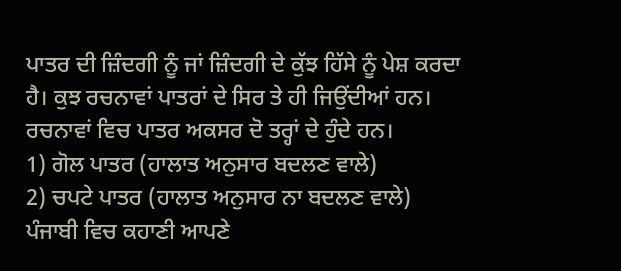ਪਾਤਰ ਦੀ ਜ਼ਿੰਦਗੀ ਨੂੰ ਜਾਂ ਜ਼ਿੰਦਗੀ ਦੇ ਕੁੱਝ ਹਿੱਸੇ ਨੂੰ ਪੇਸ਼ ਕਰਦਾ ਹੈ। ਕੁਝ ਰਚਨਾਵਾਂ ਪਾਤਰਾਂ ਦੇ ਸਿਰ ਤੇ ਹੀ ਜਿਉਂਦੀਆਂ ਹਨ। ਰਚਨਾਵਾਂ ਵਿਚ ਪਾਤਰ ਅਕਸਰ ਦੋ ਤਰ੍ਹਾਂ ਦੇ ਹੁੰਦੇ ਹਨ।
1) ਗੋਲ ਪਾਤਰ (ਹਾਲਾਤ ਅਨੁਸਾਰ ਬਦਲਣ ਵਾਲੇ)
2) ਚਪਟੇ ਪਾਤਰ (ਹਾਲਾਤ ਅਨੁਸਾਰ ਨਾ ਬਦਲਣ ਵਾਲੇ)
ਪੰਜਾਬੀ ਵਿਚ ਕਹਾਣੀ ਆਪਣੇ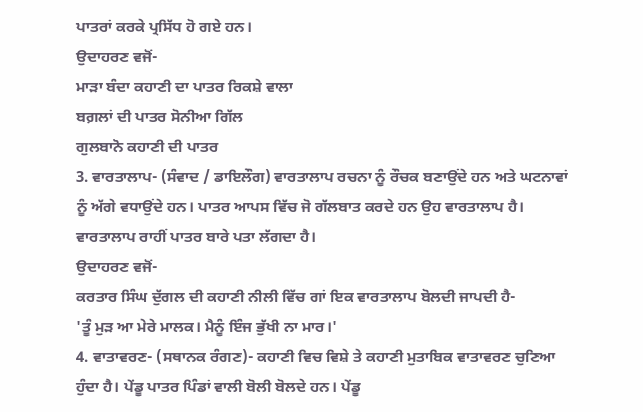ਪਾਤਰਾਂ ਕਰਕੇ ਪ੍ਰਸਿੱਧ ਹੋ ਗਏ ਹਨ।
ਉਦਾਹਰਣ ਵਜੋਂ-
ਮਾੜਾ ਬੰਦਾ ਕਹਾਣੀ ਦਾ ਪਾਤਰ ਰਿਕਸ਼ੇ ਵਾਲਾ
ਬਗ਼ਲਾਂ ਦੀ ਪਾਤਰ ਸੋਨੀਆ ਗਿੱਲ
ਗੁਲਬਾਨੋ ਕਹਾਣੀ ਦੀ ਪਾਤਰ
3. ਵਾਰਤਾਲਾਪ- (ਸੰਵਾਦ / ਡਾਇਲੌਗ) ਵਾਰਤਾਲਾਪ ਰਚਨਾ ਨੂੰ ਰੌਚਕ ਬਣਾਉਂਦੇ ਹਨ ਅਤੇ ਘਟਨਾਵਾਂ ਨੂੰ ਅੱਗੇ ਵਧਾਉਂਦੇ ਹਨ। ਪਾਤਰ ਆਪਸ ਵਿੱਚ ਜੋ ਗੱਲਬਾਤ ਕਰਦੇ ਹਨ ਉਹ ਵਾਰਤਾਲਾਪ ਹੈ। ਵਾਰਤਾਲਾਪ ਰਾਹੀਂ ਪਾਤਰ ਬਾਰੇ ਪਤਾ ਲੱਗਦਾ ਹੈ।
ਉਦਾਹਰਣ ਵਜੋਂ-
ਕਰਤਾਰ ਸਿੰਘ ਦੁੱਗਲ ਦੀ ਕਹਾਣੀ ਨੀਲੀ ਵਿੱਚ ਗਾਂ ਇਕ ਵਾਰਤਾਲਾਪ ਬੋਲਦੀ ਜਾਪਦੀ ਹੈ-
'ਤੂੰ ਮੁੜ ਆ ਮੇਰੇ ਮਾਲਕ। ਮੈਨੂੰ ਇੰਜ ਭੁੱਖੀ ਨਾ ਮਾਰ।'
4. ਵਾਤਾਵਰਣ- (ਸਥਾਨਕ ਰੰਗਣ)- ਕਹਾਣੀ ਵਿਚ ਵਿਸ਼ੇ ਤੇ ਕਹਾਣੀ ਮੁਤਾਬਿਕ ਵਾਤਾਵਰਣ ਚੁਣਿਆ ਹੁੰਦਾ ਹੈ। ਪੇਂਡੂ ਪਾਤਰ ਪਿੰਡਾਂ ਵਾਲੀ ਬੋਲੀ ਬੋਲਦੇ ਹਨ। ਪੇਂਡੂ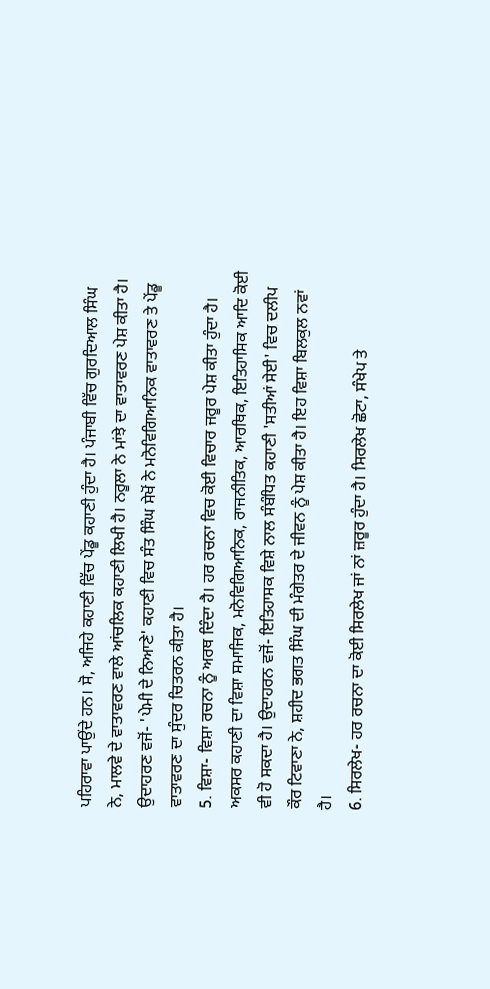ਪਹਿਰਾਵਾ ਪਾਉਂਦੇ ਹਨ। ਸੋ, ਅਜਿਹੇ ਕਹਾਣੀ ਵਿੱਚ ਪੇਂਡੂ ਕਹਾਣੀ ਹੁੰਦਾ ਹੈ। ਪੰਜਾਬੀ ਵਿੱਚ ਗੁਰਦਿਆਲ ਸਿੰਘ ਨੇ, ਮਾਲਵੇ ਦੇ ਵਾਤਾਵਰਣ ਵਾਲੇ ਆਂਚਲਿਕ ਕਹਾਣੀ ਲਿਖੀ ਹੈ। ਨਰੂਲਾ ਨੇ ਮਾਂਝੇ ਦਾ ਵਾਤਾਵਰਣ ਪੇਸ਼ ਕੀਤਾ ਹੈ।
ਉਦਾਹਰਣ ਵਜੋਂ- 'ਪੇਮੀ ਦੇ ਨਿਆਣੇ' ਕਹਾਣੀ ਵਿਚ ਸੰਤ ਸਿੰਘ ਸੇਖੋਂ ਨੇ ਮਨੋਵਿਗਿਆਨਿਕ ਵਾਤਾਵਰਣ ਤੇ ਪੇਂਡੂ ਵਾਤਾਵਰਣ ਦਾ ਸੁੰਦਰ ਚਿਤਰਨ ਕੀਤਾ ਹੈ।
5. ਵਿਸ਼ਾ- ਵਿਸ਼ਾ ਰਚਨਾ ਨੂੰ ਅਰਥ ਦਿੰਦਾ ਹੈ। ਹਰ ਰਚਨਾ ਵਿਚ ਕੋਈ ਵਿਚਾਰ ਜਰੂਰ ਪੇਸ਼ ਕੀਤਾ ਹੁੰਦਾ ਹੈ। ਅਕਸਰ ਕਹਾਣੀ ਦਾ ਵਿਸ਼ਾ ਸਮਾਜਿਕ, ਮਨੋਵਿਗਿਆਨਿਕ, ਰਾਜਨੀਤਿਕ, ਆਰਥਿਕ, ਇਤਿਹਾਸਿਕ ਆਦਿ ਕੋਈ ਵੀ ਹੋ ਸਕਦਾ ਹੈ। ਉਦਾਹਰਨ ਵਜੋਂ- ਇਤਿਹਾਸਕ ਵਿਸ਼ੇ ਨਾਲ ਸੰਬੰਧਿਤ ਕਹਾਣੀ 'ਸਤੀਆਂ ਸੇਈ' ਵਿਚ ਦਲੀਪ ਕੌਰ ਟਿਵਾਣਾ ਨੇ, ਸ਼ਹੀਦ ਭਗਤ ਸਿੰਘ ਦੀ ਮੰਗੇਤਰ ਦੇ ਜੀਵਨ ਨੂੰ ਪੇਸ਼ ਕੀਤਾ ਹੈ। ਇਹ ਵਿਸ਼ਾ ਬਿਲਕੁਲ ਨਵਾਂ ਹੈ।
6. ਸਿਰਲੇਖ- ਹਰ ਰਚਨਾ ਦਾ ਕੋਈ ਸਿਰਲੇਖ ਜਾਂ ਨਾਂ ਜ਼ਰੂਰ ਹੁੰਦਾ ਹੈ। ਸਿਰਲੇਖ ਛੋਟਾ, ਸੰਖੇਪ ਤੇ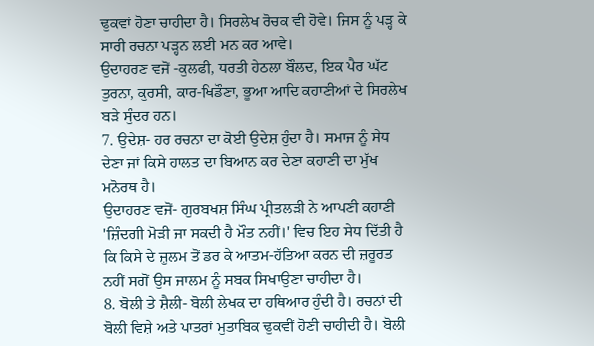ਢੁਕਵਾਂ ਹੋਣਾ ਚਾਹੀਦਾ ਹੈ। ਸਿਰਲੇਖ ਰੋਚਕ ਵੀ ਹੋਵੇ। ਜਿਸ ਨੂੰ ਪੜ੍ਹ ਕੇ ਸਾਰੀ ਰਚਨਾ ਪੜ੍ਹਨ ਲਈ ਮਨ ਕਰ ਆਵੇ।
ਉਦਾਹਰਣ ਵਜੋਂ -ਕੁਲਫੀ, ਧਰਤੀ ਹੇਠਲਾ ਬੌਲਦ, ਇਕ ਪੈਰ ਘੱਟ ਤੁਰਨਾ, ਕੁਰਸੀ, ਕਾਰ-ਖਿਡੌਣਾ, ਭੂਆ ਆਦਿ ਕਹਾਣੀਆਂ ਦੇ ਸਿਰਲੇਖ ਬੜੇ ਸੁੰਦਰ ਹਨ।
7. ਉਦੇਸ਼- ਹਰ ਰਚਨਾ ਦਾ ਕੋਈ ਉਦੇਸ਼ ਹੁੰਦਾ ਹੈ। ਸਮਾਜ ਨੂੰ ਸੇਧ ਦੇਣਾ ਜਾਂ ਕਿਸੇ ਹਾਲਤ ਦਾ ਬਿਆਨ ਕਰ ਦੇਣਾ ਕਹਾਣੀ ਦਾ ਮੁੱਖ ਮਨੋਰਥ ਹੈ।
ਉਦਾਹਰਣ ਵਜੋਂ- ਗੁਰਬਖਸ਼ ਸਿੰਘ ਪ੍ਰੀਤਲੜੀ ਨੇ ਆਪਣੀ ਕਹਾਣੀ 'ਜ਼ਿੰਦਗੀ ਮੋੜੀ ਜਾ ਸਕਦੀ ਹੈ ਮੌਤ ਨਹੀਂ।' ਵਿਚ ਇਹ ਸੇਧ ਦਿੱਤੀ ਹੈ ਕਿ ਕਿਸੇ ਦੇ ਜ਼ੁਲਮ ਤੋਂ ਡਰ ਕੇ ਆਤਮ-ਹੱਤਿਆ ਕਰਨ ਦੀ ਜ਼ਰੂਰਤ ਨਹੀਂ ਸਗੋਂ ਉਸ ਜਾਲਮ ਨੂੰ ਸਬਕ ਸਿਖਾਉਣਾ ਚਾਹੀਦਾ ਹੈ।
8. ਬੋਲੀ ਤੇ ਸ਼ੈਲੀ- ਬੋਲੀ ਲੇਖਕ ਦਾ ਹਥਿਆਰ ਹੁੰਦੀ ਹੈ। ਰਚਨਾਂ ਦੀ ਬੋਲੀ ਵਿਸ਼ੇ ਅਤੇ ਪਾਤਰਾਂ ਮੁਤਾਬਿਕ ਢੁਕਵੀਂ ਹੋਣੀ ਚਾਹੀਦੀ ਹੈ। ਬੋਲੀ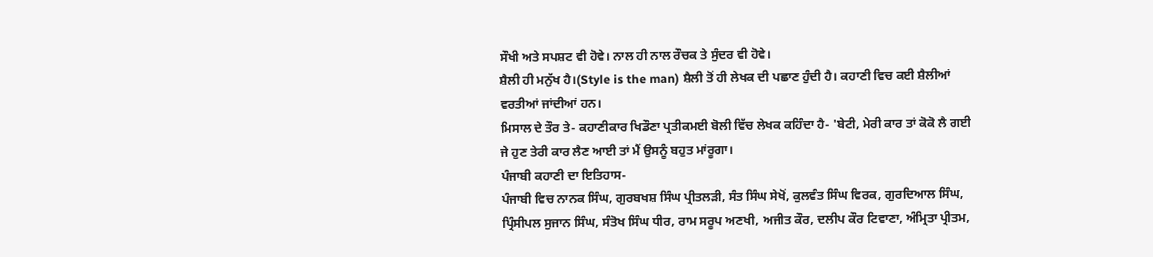ਸੌਖੀ ਅਤੇ ਸਪਸ਼ਟ ਵੀ ਹੋਵੇ। ਨਾਲ ਹੀ ਨਾਲ ਰੌਚਕ ਤੇ ਸੁੰਦਰ ਵੀ ਹੋਵੇ।
ਸ਼ੈਲੀ ਹੀ ਮਨੁੱਖ ਹੈ।(Style is the man) ਸ਼ੈਲੀ ਤੋਂ ਹੀ ਲੇਖਕ ਦੀ ਪਛਾਣ ਹੁੰਦੀ ਹੈ। ਕਹਾਣੀ ਵਿਚ ਕਈ ਸ਼ੈਲੀਆਂ ਵਰਤੀਆਂ ਜਾਂਦੀਆਂ ਹਨ।
ਮਿਸਾਲ ਦੇ ਤੌਰ ਤੇ- ਕਹਾਣੀਕਾਰ ਖਿਡੌਣਾ ਪ੍ਰਤੀਕਮਈ ਬੋਲੀ ਵਿੱਚ ਲੇਖਕ ਕਹਿੰਦਾ ਹੈ- 'ਬੇਟੀ, ਮੇਰੀ ਕਾਰ ਤਾਂ ਕੋਕੋ ਲੈ ਗਈ ਜੇ ਹੁਣ ਤੇਰੀ ਕਾਰ ਲੈਣ ਆਈ ਤਾਂ ਮੈਂ ਉਸਨੂੰ ਬਹੁਤ ਮਾਂਰੂਗਾ।
ਪੰਜਾਬੀ ਕਹਾਣੀ ਦਾ ਇਤਿਹਾਸ-
ਪੰਜਾਬੀ ਵਿਚ ਨਾਨਕ ਸਿੰਘ, ਗੁਰਬਖਸ਼ ਸਿੰਘ ਪ੍ਰੀਤਲੜੀ, ਸੰਤ ਸਿੰਘ ਸੇਖੋਂ, ਕੁਲਵੰਤ ਸਿੰਘ ਵਿਰਕ, ਗੁਰਦਿਆਲ ਸਿੰਘ, ਪ੍ਰਿੰਸੀਪਲ ਸੁਜਾਨ ਸਿੰਘ, ਸੰਤੋਖ ਸਿੰਘ ਧੀਰ, ਰਾਮ ਸਰੂਪ ਅਣਖੀ, ਅਜੀਤ ਕੌਰ, ਦਲੀਪ ਕੌਰ ਟਿਵਾਣਾ, ਅੰਮ੍ਰਿਤਾ ਪ੍ਰੀਤਮ,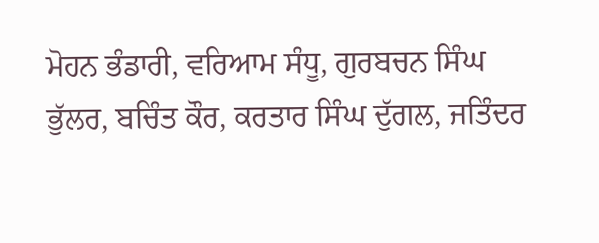ਮੋਹਨ ਭੰਡਾਰੀ, ਵਰਿਆਮ ਸੰਧੂ, ਗੁਰਬਚਨ ਸਿੰਘ ਭੁੱਲਰ, ਬਚਿੰਤ ਕੌਰ, ਕਰਤਾਰ ਸਿੰਘ ਦੁੱਗਲ, ਜਤਿੰਦਰ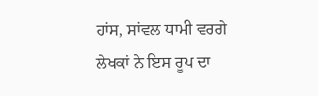ਹਾਂਸ, ਸਾਂਵਲ ਧਾਮੀ ਵਰਗੇ ਲੇਖਕਾਂ ਨੇ ਇਸ ਰੂਪ ਦਾ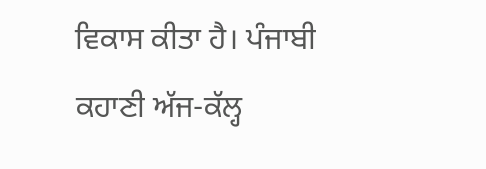ਵਿਕਾਸ ਕੀਤਾ ਹੈ। ਪੰਜਾਬੀ ਕਹਾਣੀ ਅੱਜ-ਕੱਲ੍ਹ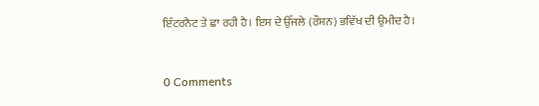ਇੰਟਰਨੈਟ ਤੇ ਛਾ ਰਹੀ ਹੈ। ਇਸ ਦੇ ਉੱਜਲੇ (ਰੌਸ਼ਨ) ਭਵਿੱਖ ਦੀ ਉਮੀਦ ਹੈ।


0 Comments